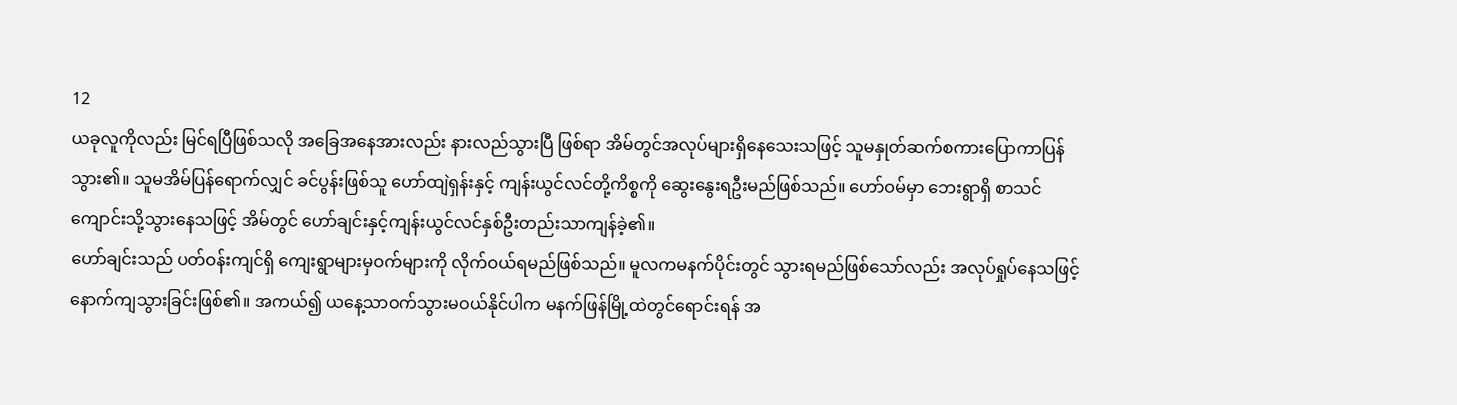12
ယခုလူကိုလည်း မြင်ရပြီဖြစ်သလို အခြေအနေအားလည်း နားလည်သွားပြီ ဖြစ်ရာ အိမ်တွင်အလုပ်များရှိနေသေးသဖြင့် သူမနှုတ်ဆက်စကားပြောကာပြန်သွား၏။ သူမအိမ်ပြန်ရောက်လျှင် ခင်ပွန်းဖြစ်သူ ဟော်ထျဲရှန်းနှင့် ကျန်းယွင်လင်တို့ကိစ္စကို ဆွေးနွေးရဦးမည်ဖြစ်သည်။ ဟော်ဝမ်မှာ ဘေးရွာရှိ စာသင်ကျောင်းသို့သွားနေသဖြင့် အိမ်တွင် ဟော်ချင်းနှင့်ကျန်းယွင်လင်နှစ်ဦးတည်းသာကျန်ခဲ့၏။
ဟော်ချင်းသည် ပတ်ဝန်းကျင်ရှိ ကျေးရွာများမှဝက်များကို လိုက်ဝယ်ရမည်ဖြစ်သည်။ မူလကမနက်ပိုင်းတွင် သွားရမည်ဖြစ်သော်လည်း အလုပ်ရှုပ်နေသဖြင့် နောက်ကျသွားခြင်းဖြစ်၏။ အကယ်၍ ယနေ့သာဝက်သွားမဝယ်နိုင်ပါက မနက်ဖြန်မြို့ထဲတွင်ရောင်းရန် အ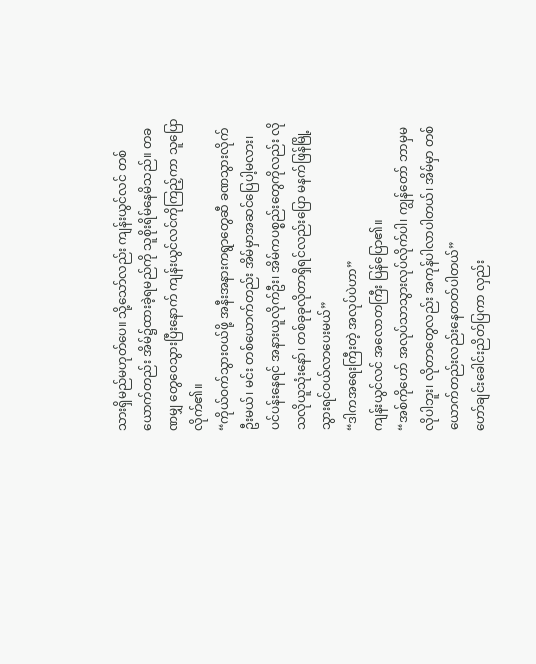သားရှိမည်မဟုတ်ပေ။ သို့သော်လည်း ကျန်းယွင်လင် တစ်ယောက်တည်း အိမ်၌ထားခဲ့ရမည်ကို သူစိုးရိမ်နေမိသည်။ တခဏမျှ တွေဝေသွားပြီးနောက် ကျန်းယွင်လင်ကိုကြည့်ကာ သူပြောလိုက်၏။
“ကိုယ်ဝက်သွားဝယ်ဖို့ အနီးအနားကရွာတွေဆီ ခဏသွားလိုက်ဦးမယ်၊ မင်း တစ်ယောက်တည်း အိမ်မှာအဆင်ပြေပါ့မလား၊ ပင်ပန်းနေရင် အနားယူလိုက်ဦး၊ အိမ်ကပစ္စည်းတွေကိုလည်း လိုသလိုယူသုံးနော်၊ တစ်ခုခုလိုတာရှိရင်လည်းပြော မနက်ဖြန်မြို့သွားရင်ဝယ်လာပေးမယ်”
“ဒါကအရေးကြီးတဲ့ အလုပ်ပဲဟာ”
ကျန်းယွင်လင် အလောတကြီး ပြန်ပြော၏။
“အစ်ကိုဟော် အလုပ်သာသွားလုပ်လိုက်ပါ၊ ကျွန်တော် ဘာမှမလိုပါဘူး၊ လိုတာတွေလည်း အကုန်ပါလာပါတယ်၊ အိမ်မှာ တစ်ယောက်တည်းလည်းနေတတ်ပါတယ်”
ဟော်ချင်းခေါင်းညိတ်ပြကာ လှည်း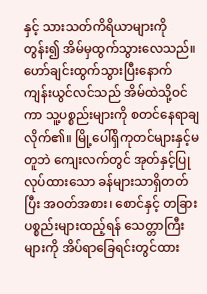နှင့် သားသတ်ကိရိယာများကိုတွန်း၍ အိမ်မှထွက်သွားလေသည်။ ဟော်ချင်းထွက်သွားပြီးနောက် ကျန်းယွင်လင်သည် အိမ်ထဲသို့ဝင်ကာ သူ့ပစ္စည်းများကို စတင်နေရာချလိုက်၏။ မြို့ပေါ်ရှိကုတင်များနှင့်မတူဘဲ ကျေးလက်တွင် အုတ်နှင့်ပြုလုပ်ထားသော ခန်များသာရှိတတ်ပြီး အဝတ်အစား၊ စောင်နှင့် တခြားပစ္စည်းများထည့်ရန် သေတ္တာကြီးများကို အိပ်ရာခြေရင်းတွင်ထား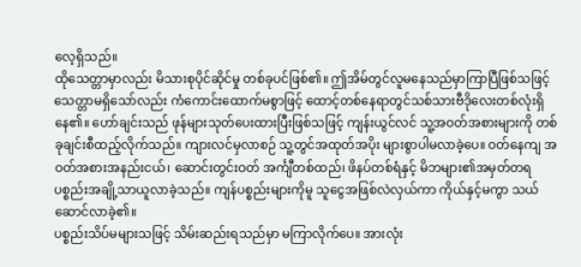လေ့ရှိသည်။
ထိုသေတ္တာမှာလည်း မိသားစုပိုင်ဆိုင်မှု တစ်ခုပင်ဖြစ်၏။ ဤအိမ်တွင်လူမနေသည်မှာကြာပြီဖြစ်သဖြင့် သေတ္တာမရှိသော်လည်း ကံကောင်းထောက်မစွာဖြင့် ထောင့်တစ်နေရာတွင်သစ်သားဗီဒိုလေးတစ်လုံးရှိနေ၏။ ဟော်ချင်းသည် ဖုန်များသုတ်ပေးထားပြီးဖြစ်သဖြင့် ကျန်းယွင်လင် သူ့အဝတ်အစားများကို တစ်ခုချင်းစီထည့်လိုက်သည်။ ကျားလင်မှလာစဉ် သူ့တွင်အထုတ်အပိုး များစွာပါမလာခဲ့ပေ။ ဝတ်နေကျ အဝတ်အစားအနည်းငယ်၊ ဆောင်းတွင်းဝတ် အင်္ကျီတစ်ထည်၊ ဖိနပ်တစ်ရံနှင့် မိဘများ၏အမှတ်တရ ပစ္စည်းအချို့သာယူလာခဲ့သည်။ ကျန်ပစ္စည်းများကိုမူ သူငွေအဖြစ်လဲလှယ်ကာ ကိုယ်နှင့်မကွာ သယ်ဆောင်လာခဲ့၏။
ပစ္စည်းသိပ်မများသဖြင့် သိမ်းဆည်းရသည်မှာ မကြာလိုက်ပေ။ အားလုံး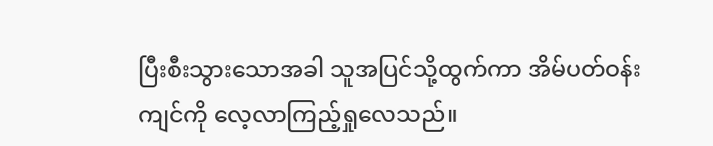ပြီးစီးသွားသောအခါ သူအပြင်သို့ထွက်ကာ အိမ်ပတ်ဝန်းကျင်ကို လေ့လာကြည့်ရှုလေသည်။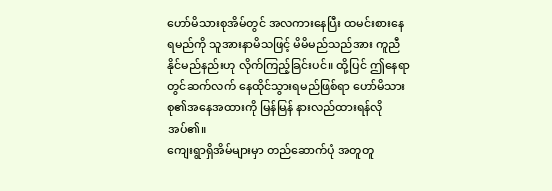ဟော်မိသားစုအိမ်တွင် အလကားနေပြီး ထမင်းစားနေရမည်ကို သူအားနာမိသဖြင့် မိမိမည်သည်အား ကူညီနိုင်မည်နည်းဟု လိုက်ကြည့်ခြင်းပင်။ ထို့ပြင် ဤနေရာတွင်ဆက်လက် နေထိုင်သွားရမည်ဖြစ်ရာ ဟော်မိသားစု၏အနေအထားကို မြန်မြန် နားလည်ထားရန်လိုအပ်၏။
ကျေးရွာရှိအိမ်များမှာ တည်ဆောက်ပုံ အတူတူ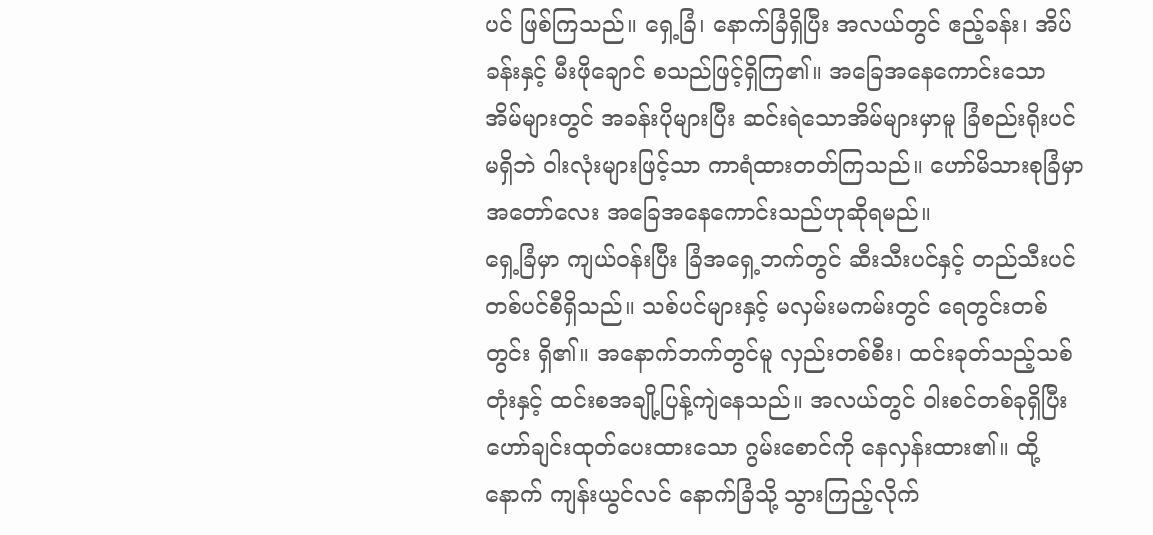ပင် ဖြစ်ကြသည်။ ရှေ့ခြံ၊ နောက်ခြံရှိပြီး အလယ်တွင် ဧည့်ခန်း၊ အိပ်ခန်းနှင့် မီးဖိုချောင် စသည်ဖြင့်ရှိကြ၏။ အခြေအနေကောင်းသော အိမ်များတွင် အခန်းပိုများပြီး ဆင်းရဲသောအိမ်များမှာမူ ခြံစည်းရိုးပင်မရှိဘဲ ဝါးလုံးများဖြင့်သာ ကာရံထားတတ်ကြသည်။ ဟော်မိသားစုခြံမှာ အတော်လေး အခြေအနေကောင်းသည်ဟုဆိုရမည်။
ရှေ့ခြံမှာ ကျယ်ဝန်းပြီး ခြံအရှေ့ဘက်တွင် ဆီးသီးပင်နှင့် တည်သီးပင်တစ်ပင်စီရှိသည်။ သစ်ပင်များနှင့် မလှမ်းမကမ်းတွင် ရေတွင်းတစ်တွင်း ရှိ၏။ အနောက်ဘက်တွင်မူ လှည်းတစ်စီး၊ ထင်းခုတ်သည့်သစ်တုံးနှင့် ထင်းစအချို့ပြန့်ကျဲနေသည်။ အလယ်တွင် ဝါးစင်တစ်ခုရှိပြီး ဟော်ချင်းထုတ်ပေးထားသော ဂွမ်းစောင်ကို နေလှန်းထား၏။ ထို့နောက် ကျန်းယွင်လင် နောက်ခြံသို့ သွားကြည့်လိုက်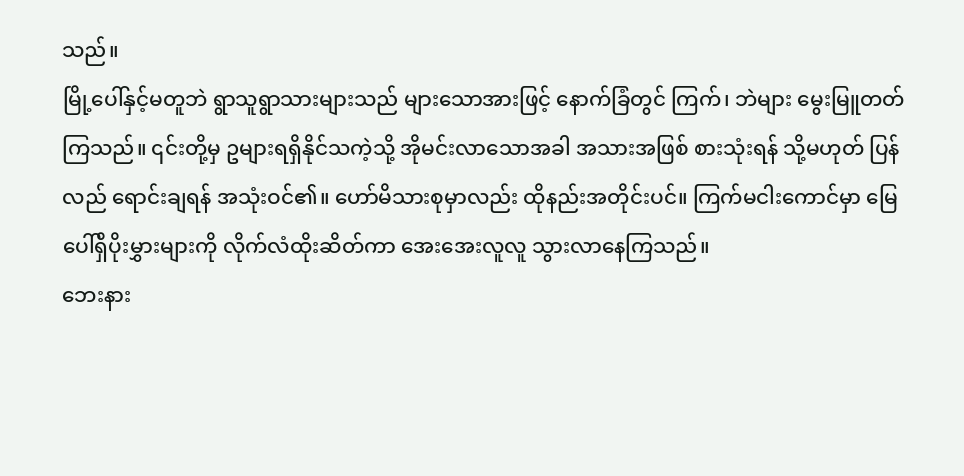သည်။
မြို့ပေါ်နှင့်မတူဘဲ ရွာသူရွာသားများသည် များသောအားဖြင့် နောက်ခြံတွင် ကြက်၊ ဘဲများ မွေးမြူတတ်ကြသည်။ ၎င်းတို့မှ ဥများရရှိနိုင်သကဲ့သို့ အိုမင်းလာသောအခါ အသားအဖြစ် စားသုံးရန် သို့မဟုတ် ပြန်လည် ရောင်းချရန် အသုံးဝင်၏။ ဟော်မိသားစုမှာလည်း ထိုနည်းအတိုင်းပင်။ ကြက်မငါးကောင်မှာ မြေပေါ်ရှိပိုးမွှားများကို လိုက်လံထိုးဆိတ်ကာ အေးအေးလူလူ သွားလာနေကြသည်။
ဘေးနား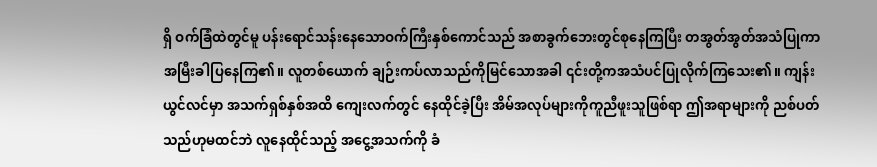ရှိ ဝက်ခြံထဲတွင်မူ ပန်းရောင်သန်းနေသောဝက်ကြီးနှစ်ကောင်သည် အစာခွက်ဘေးတွင်စုနေကြပြီး တအွတ်အွတ်အသံပြုကာ အမြီးခါပြနေကြ၏။ လူတစ်ယောက် ချဉ်းကပ်လာသည်ကိုမြင်သောအခါ ၎င်းတို့ကအသံပင်ပြုလိုက်ကြသေး၏။ ကျန်းယွင်လင်မှာ အသက်ရှစ်နှစ်အထိ ကျေးလက်တွင် နေထိုင်ခဲ့ပြီး အိမ်အလုပ်များကိုကူညီဖူးသူဖြစ်ရာ ဤအရာများကို ညစ်ပတ်သည်ဟုမထင်ဘဲ လူနေထိုင်သည့် အငွေ့အသက်ကို ခံ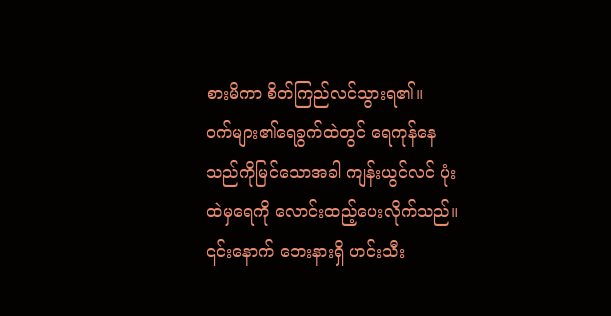စားမိကာ စိတ်ကြည်လင်သွားရ၏။
ဝက်များ၏ရေခွက်ထဲတွင် ရေကုန်နေသည်ကိုမြင်သောအခါ ကျန်းယွင်လင် ပုံးထဲမှရေကို လောင်းထည့်ပေးလိုက်သည်။ ၎င်းနောက် ဘေးနားရှိ ဟင်းသီး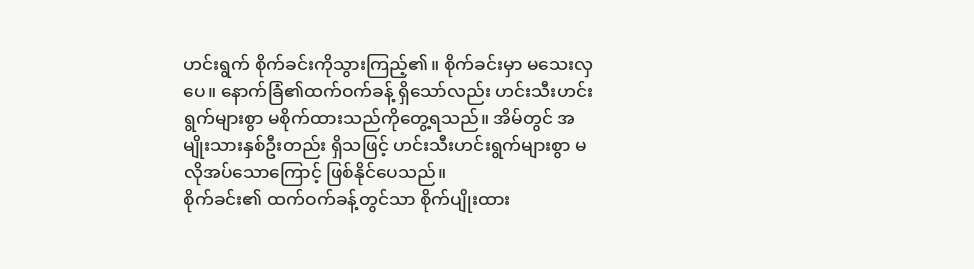ဟင်းရွက် စိုက်ခင်းကိုသွားကြည့်၏။ စိုက်ခင်းမှာ မသေးလှပေ။ နောက်ခြံ၏ထက်ဝက်ခန့် ရှိသော်လည်း ဟင်းသီးဟင်းရွက်များစွာ မစိုက်ထားသည်ကိုတွေ့ရသည်။ အိမ်တွင် အမျိုးသားနှစ်ဦးတည်း ရှိသဖြင့် ဟင်းသီးဟင်းရွက်များစွာ မလိုအပ်သောကြောင့် ဖြစ်နိုင်ပေသည်။
စိုက်ခင်း၏ ထက်ဝက်ခန့်တွင်သာ စိုက်ပျိုးထား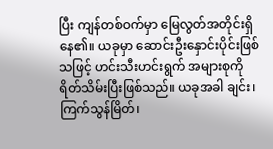ပြီး ကျန်တစ်ဝက်မှာ မြေလွတ်အတိုင်းရှိနေ၏။ ယခုမှာ ဆောင်းဦးနှောင်းပိုင်းဖြစ်သဖြင့် ဟင်းသီးဟင်းရွက် အများစုကို ရိတ်သိမ်းပြီးဖြစ်သည်။ ယခုအခါ ချင်း၊ ကြက်သွန်မြိတ်၊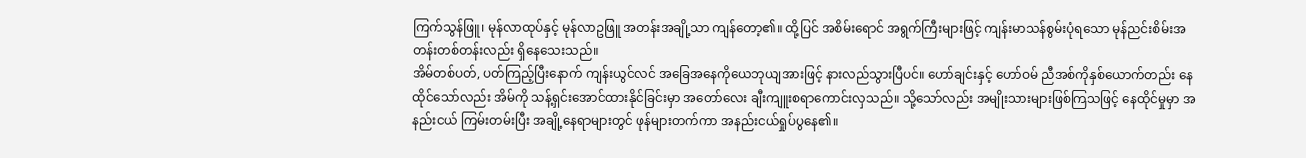ကြက်သွန်ဖြူ၊ မုန်လာထုပ်နှင့် မုန်လာဥဖြူ အတန်းအချို့သာ ကျန်တော့၏။ ထို့ပြင် အစိမ်းရောင် အရွက်ကြီးများဖြင့် ကျန်းမာသန်စွမ်းပုံရသော မုန်ညင်းစိမ်းအတန်းတစ်တန်းလည်း ရှိနေသေးသည်။
အိမ်တစ်ပတ်, ပတ်ကြည့်ပြီးနောက် ကျန်းယွင်လင် အခြေအနေကိုယေဘုယျအားဖြင့် နားလည်သွားပြီပင်။ ဟော်ချင်းနှင့် ဟော်ဝမ် ညီအစ်ကိုနှစ်ယောက်တည်း နေထိုင်သော်လည်း အိမ်ကို သန့်ရှင်းအောင်ထားနိုင်ခြင်းမှာ အတော်လေး ချီးကျူးစရာကောင်းလှသည်။ သို့သော်လည်း အမျိုးသားများဖြစ်ကြသဖြင့် နေထိုင်မှုမှာ အနည်းငယ် ကြမ်းတမ်းပြီး အချို့နေရာများတွင် ဖုန်များတက်ကာ အနည်းငယ်ရှုပ်ပွနေ၏။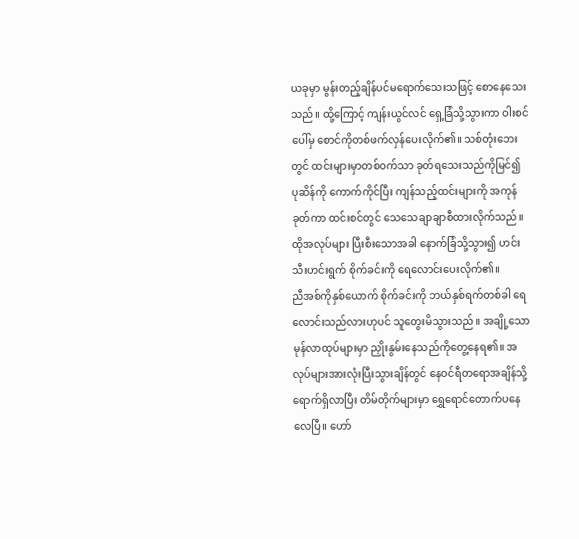ယခုမှာ မွန်းတည့်ချိန်ပင်မရောက်သေးသဖြင့် စောနေသေးသည်။ ထို့ကြောင့် ကျန်းယွင်လင် ရှေ့ခြံသို့သွားကာ ဝါးစင်ပေါ်မှ စောင်ကိုတစ်ဖက်လှန်ပေးလိုက်၏။ သစ်တုံးဘေးတွင် ထင်းများမှာတစ်ဝက်သာ ခုတ်ရသေးသည်ကိုမြင်၍ ပုဆိန်ကို ကောက်ကိုင်ပြီး ကျန်သည့်ထင်းများကို အကုန်ခုတ်ကာ ထင်းစင်တွင် သေသေချာချာစီထားလိုက်သည်။ ထိုအလုပ်များ ပြီးစီးသောအခါ နောက်ခြံသို့သွား၍ ဟင်းသီးဟင်းရွက် စိုက်ခင်းကို ရေလောင်းပေးလိုက်၏။
ညီအစ်ကိုနှစ်ယောက် စိုက်ခင်းကို ဘယ်နှစ်ရက်တစ်ခါ ရေလောင်းသည်လားဟုပင် သူတွေးမိသွားသည်။ အချို့သော မုန်လာထုပ်များမှာ ညှိုးနွမ်းနေသည်ကိုတွေ့နေရ၏။ အလုပ်များအားလုံးပြီးသွားချိန်တွင် နေဝင်ရီတရောအချိန်သို့ ရောက်ရှိလာပြီး တိမ်တိုက်များမှာ ရွှေရောင်တောက်ပနေလေပြီ။ ဟော်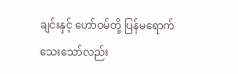ချင်းနှင့် ဟော်ဝမ်တို့ ပြန်မရောက်သေးသော်လည်း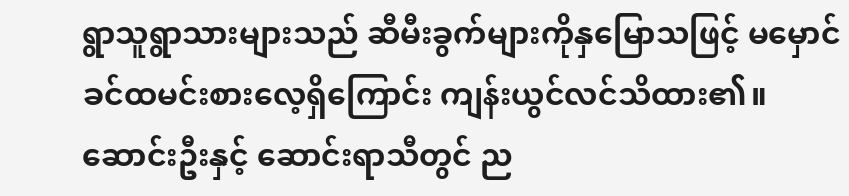ရွာသူရွာသားများသည် ဆီမီးခွက်များကိုနှမြောသဖြင့် မမှောင်ခင်ထမင်းစားလေ့ရှိကြောင်း ကျန်းယွင်လင်သိထား၏။
ဆောင်းဦးနှင့် ဆောင်းရာသီတွင် ည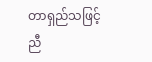တာရှည်သဖြင့် ညီ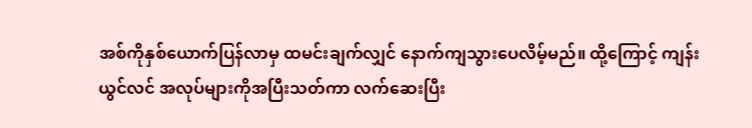အစ်ကိုနှစ်ယောက်ပြန်လာမှ ထမင်းချက်လျှင် နောက်ကျသွားပေလိမ့်မည်။ ထို့ကြောင့် ကျန်းယွင်လင် အလုပ်များကိုအပြီးသတ်ကာ လက်ဆေးပြီး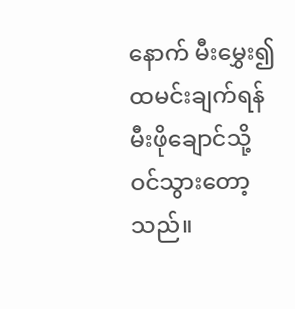နောက် မီးမွှေး၍ထမင်းချက်ရန် မီးဖိုချောင်သို့ ဝင်သွားတော့သည်။